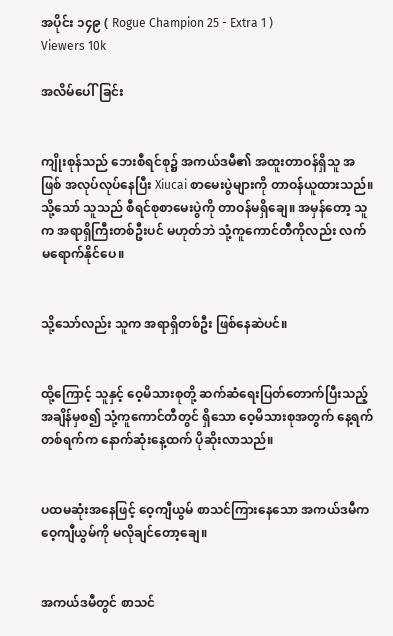အပိုင်း ၁၄၉ ( Rogue Champion 25 - Extra 1 )
Viewers 10k

အလိမ်ပေါ်ခြင်း


ကျိုးစုန်သည် ဘေးစီရင်စု၌ အကယ်ဒမီ၏ အထူးတာဝန်ရှိသူ အဖြစ် အလုပ်လုပ်နေပြီး Xiucai စာမေးပွဲများကို တာဝန်ယူထားသည်။ သို့သော် သူသည် စီရင်စုစာမေးပွဲကို တာဝန်မရှိချေ။ အမှန်တော့ သူက အရာရှိကြီးတစ်ဦးပင် မဟုတ်ဘဲ သုံ့ကူကောင်တီကိုလည်း လက်မရောက်နိုင်ပေ။


သို့သော်လည်း သူက အရာရှိတစ်ဦး ဖြစ်နေဆဲပင်။


ထို့ကြောင့် သူနှင့် ဝေ့မိသားစုတို့ ဆက်ဆံရေးပြတ်တောက်ပြီးသည့်အချိန်မှစ၍ သုံ့ကူကောင်တီတွင် ရှိသော ဝေ့မိသားစုအတွက် နေ့ရက်တစ်ရက်က နောက်ဆုံးနေ့ထက် ပိုဆိုးလာသည်။


ပထမဆုံးအနေဖြင့် ဝေ့ကျီယွမ် စာသင်ကြားနေသော အကယ်ဒမီက ဝေ့ကျီယွမ်ကို မလိုချင်တော့ချေ။


အကယ်ဒမီတွင် စာသင်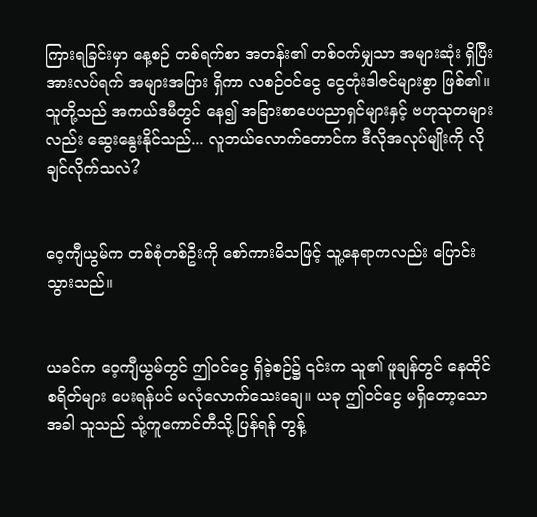ကြားရခြင်းမှာ နေ့စဉ် တစ်ရက်စာ အတန်း၏ တစ်ဝက်မျှသာ အများဆုံး ရှိပြီး အားလပ်ရက် အများအပြား ရှိကာ လစဉ်ဝင်ငွေ ငွေတုံးဒါဇင်များစွာ ဖြစ်၏။ သူတို့သည် အကယ်ဒမီတွင် နေ၍ အခြားစာပေပညာရှင်များနှင့် ဗဟုသုတများလည်း ဆွေးနွေးနိုင်သည်... လူဘယ်လောက်တောင်က ဒီလိုအလုပ်မျိုးကို လိုချင်လိုက်သလဲ?


ဝေ့ကျီယွမ်က တစ်စုံတစ်ဦးကို စော်ကားမိသဖြင့် သူ့နေရာကလည်း ပြောင်းသွားသည်။


ယခင်က ဝေ့ကျီယွမ်တွင် ဤဝင်ငွေ ရှိခဲ့စဉ်၌ ၎င်းက သူ၏ ဖူချန်တွင် နေထိုင်စရိတ်များ ပေးရန်ပင် မလုံလောက်သေးချေ။ ယခု ဤဝင်ငွေ မရှိတော့သောအခါ သူသည် သုံ့ကူကောင်တီသို့ ပြန်ရန် တွန့်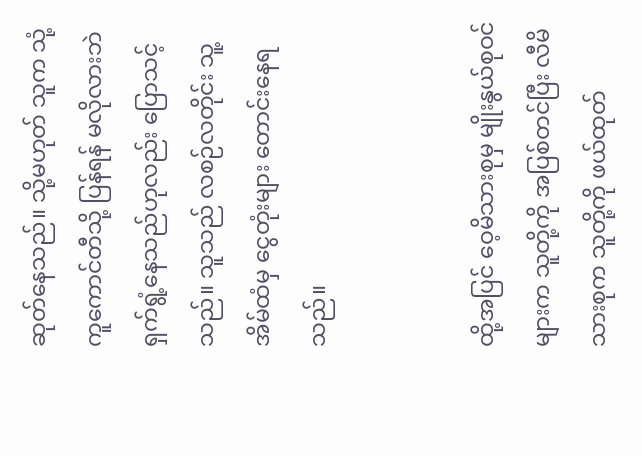ဆုတ်နေသည်။ သို့မဟုတ် သူက သုံ့ကူကောင်တီသို့ ပြန်ရန် မလိုလားဘဲ ရှက်‌ရွံ့နေသည်ဟုလည်း ပြောသင့်သည်။ သူသည် လစဉ်လတိုင်း သူ့အိမ်ထံမှ ငွေတုံးများ တောင်းနေရသည်။


ထို့အပြင် ဝေ့မိသားစုမှ မျိုးနွယ်စုဝင်များက သူတို့ကို အပြစ်တင်ပြီး လီမိသားစုက သူတို့ကို ဖယ်ထုတ်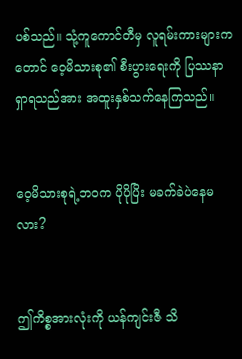ပစ်သည်။ သုံ့ကူကောင်တီမှ လူရမ်းကားများကတောင် ဝေ့မိသားစု၏ စီးပွားရေးကို ပြဿနာရှာရသည်အား အထူးနှစ်သက်နေကြသည်။


ဝေ့မိသားစုရဲ့ဘဝက ပိုပိုပြိး မခက်ခဲပဲနေမလား?


ဤကိစ္စအားလုံးကို ယန်ကျင်းဇီ သိ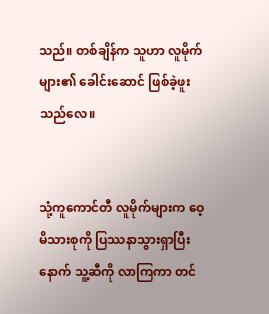သည်။ တစ်ချိန်က သူဟာ လူမိုက်များ၏ ခေါင်းဆောင် ဖြစ်ခဲ့ဖူးသည်လေ။


သုံ့ကူကောင်တီ လူမိုက်များက ဝေ့မိသားစုကို ပြဿနာသွားရှာပြီးနောက် သူ့ဆီကို လာကြကာ တင်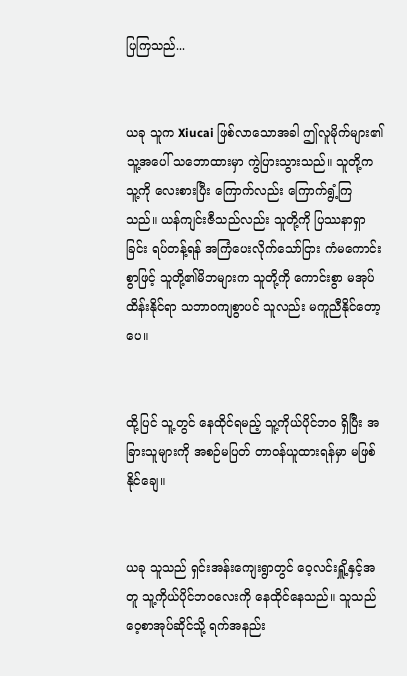ပြကြသည်...


ယခု သူက Xiucai ဖြစ်လာသောအခါ ဤလူမိုက်များ၏ သူ့အပေါ် သဘောထားမှာ ကွဲပြားသွားသည်။ သူတို့က သူ့ကို လေးစားပြီး ကြောက်လည်း ကြောက်ရွံ့ကြသည်။ ယန်ကျင်းဇီသည်လည်း သူတို့ကို ပြဿနာရှာခြင်း ရပ်တန့်ရန် အကြံပေးလိုက်သော်ငြား ကံမကောင်းစွာဖြင့် သူတို့၏မိဘများက သူတို့ကို ကောင်းစွာ မအုပ်ထိန်းနိုင်ရာ သဘာဝကျစွာပင် သူလည်း မကူညီနိုင်တော့ပေ။


ထို့ပြင် သူ့တွင် နေထိုင်ရမည့် သူ့ကိုယ်ပိုင်ဘဝ ရှိပြီး အခြားသူများကို အစဉ်မပြတ် တာဝန်ယူထားရန်မှာ မဖြစ်နိုင်ချေ။


ယခု သူသည် ရှင်းအန်းကျေးရွာတွင် ဝေ့လင်းရှိူ့နှင့်အတူ သူ့ကိုယ်ပိုင်ဘဝလေးကို နေထိုင်နေသည်။ သူသည် ဝေ့စာအုပ်ဆိုင်သို့ ရက်အနည်း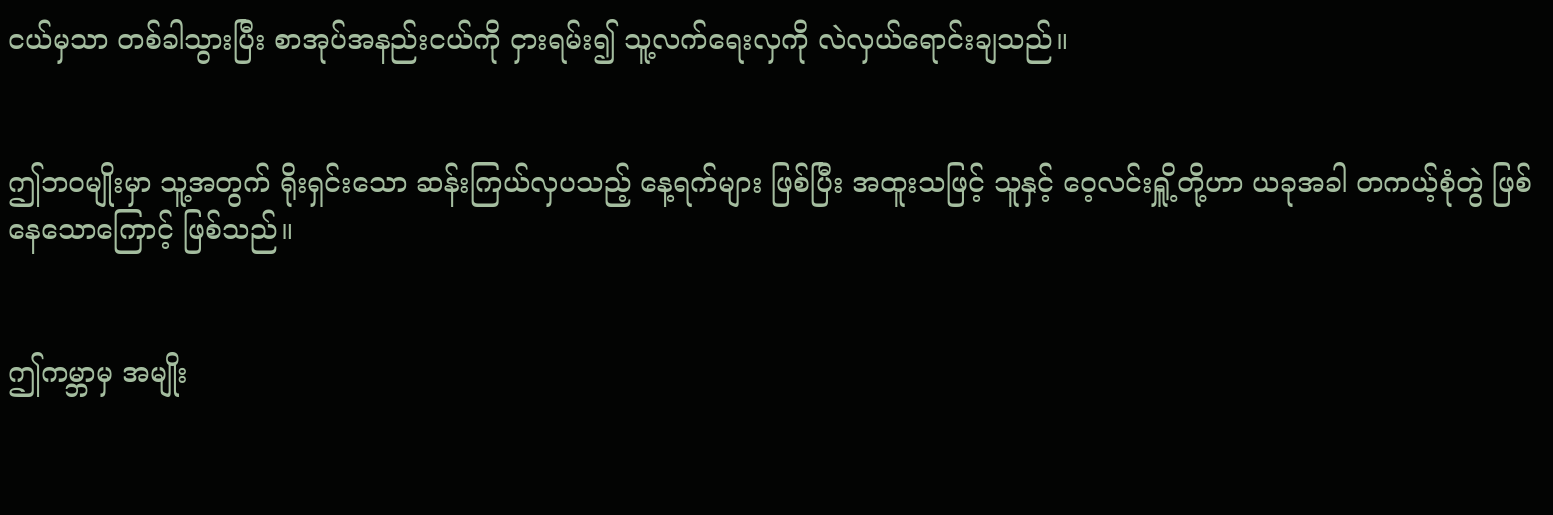ငယ်မှသာ တစ်ခါသွားပြီး စာအုပ်အနည်းငယ်ကို ငှားရမ်း၍ သူ့လက်ရေးလှကို လဲလှယ်ရောင်းချသည်။


ဤဘဝမျိုးမှာ သူ့အတွက် ရိုးရှင်းသော ဆန်းကြယ်လှပသည့် နေ့ရက်များ ဖြစ်ပြီး အထူးသဖြင့် သူနှင့် ဝေ့လင်းရှိူ့တို့ဟာ ယခုအခါ တကယ့်စုံတွဲ ဖြစ်နေသောကြောင့် ဖြစ်သည်။


ဤကမ္ဘာမှ အမျိုး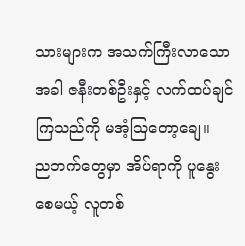သားများက အသက်ကြီးလာသောအခါ ဇနီးတစ်ဦးနှင့် လက်ထပ်ချင်ကြသည်ကို မအံ့ဩတော့ချေ။ ည‌ဘက်တွေမှာ အိပ်ရာကို ပူနွေးစေမယ့် လူတစ်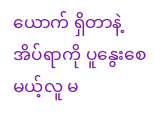ယောက် ရှိတာနဲ့ အိပ်ရာကို ပူနွေးစေမယ့်လူ မ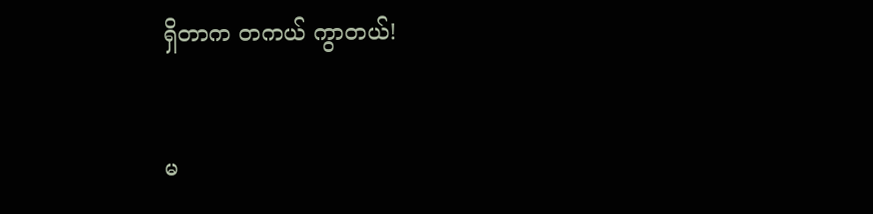ရှိတာက တကယ် ကွာတယ်!


မ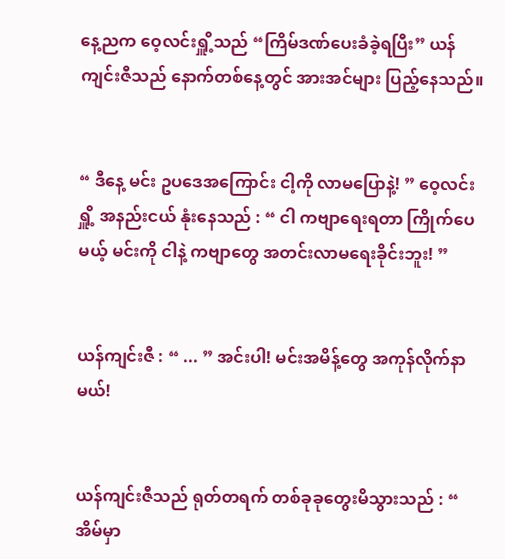နေ့ညက ဝေ့လင်းရှိူ့သည် “ကြိမ်ဒဏ်ပေးခံခဲ့ရပြီး” ယန်ကျင်းဇီသည် နောက်တစ်နေ့တွင် အားအင်များ ပြည့်နေသည်။


“ ဒီနေ့ မင်း ဥပဒေအကြောင်း ငါ့ကို လာမပြောနဲ့! ” ဝေ့လင်းရှိူ့ အနည်းငယ် နုံးနေသည် : “ ငါ ကဗျာရေးရတာ ကြိုက်ပေမယ့် မင်းကို ငါနဲ့ ကဗျာတွေ အတင်းလာမရေးခိုင်းဘူး! ”


ယန်ကျင်းဇီ : “ ... ” အင်းပါ! မင်းအမိန့်တွေ အကုန်လိုက်နာမယ်!


ယန်ကျင်းဇီသည် ရုတ်တရက် တစ်ခုခုတွေးမိသွားသည် : “ အိမ်မှာ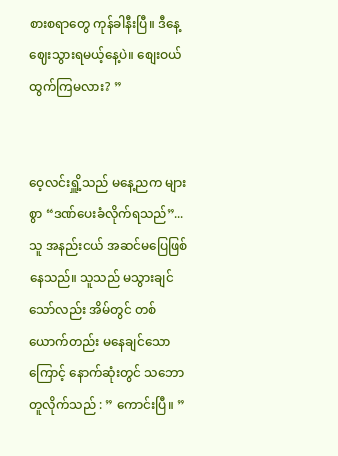စားစရာတွေ ကုန်ခါနီးပြီ။ ဒီနေ့ ဈေးသွားရမယ့်နေ့ပဲ။ စျေးဝယ်ထွက်ကြမလား? ”


ဝေ့လင်းရှိူ့သည် မနေ့ညက များစွာ “ဒဏ်ပေးခံလိုက်ရသည်”... သူ အနည်းငယ် အဆင်မပြေဖြစ်နေသည်။ သူသည် မသွားချင်သော်လည်း အိမ်တွင် တစ်ယောက်တည်း မနေချင်သောကြောင့် နောက်ဆုံးတွင် သဘောတူလိုက်သည် : ” ကောင်းပြီ။ ”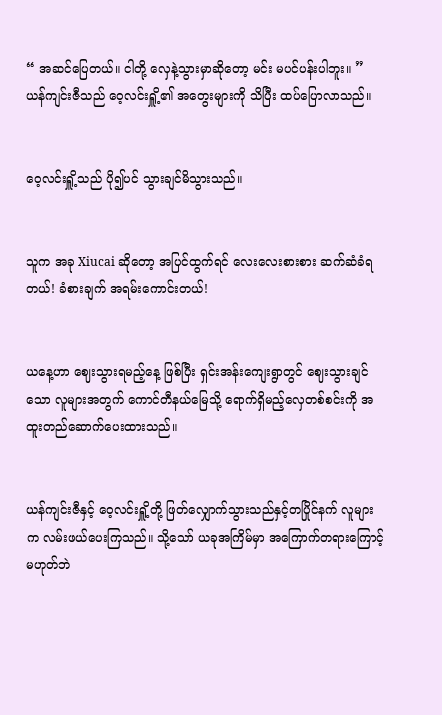“ အဆင်ပြေတယ်။ ငါတို့ လှေနဲ့သွားမှာဆိုတော့ မင်း မပင်ပန်းပါဘူး။ ” ယန်ကျင်းဇီသည် ဝေ့လင်းရှိူ့၏ အတွေးများကို သိပြီး ထပ်ပြောလာသည်။


ဝေ့လင်းရှိူ့သည် ပို၍ပင် သွားချင်မိသွားသည်။


သူက အခု Xiucai ဆိုတော့ အပြင်ထွက်ရင် လေးလေးစားစား ဆက်ဆံခံရတယ်! ခံစားချက် အရမ်းကောင်းတယ်!


ယနေ့ဟာ ဈေးသွားရမည့်နေ့ ဖြစ်ပြီး ရှင်းအန်းကျေးရွာတွင် ဈေးသွားချင်သော လူများအတွက် ကောင်တီနယ်‌မြေသို့ ရောက်ရှိမည့်လှေတစ်စင်းကို အထူးတည်ဆောက်ပေးထားသည်။


ယန်ကျင်းဇီနှင့် ဝေ့လင်းရှိူ့တို့ ဖြတ်လျှောက်သွားသည်နှင့်တပြိုင်နက် လူများက လမ်းဖယ်ပေးကြသည်။ သို့သော် ယခုအကြိမ်မှာ အကြောက်တရားကြောင့် မဟုတ်ဘဲ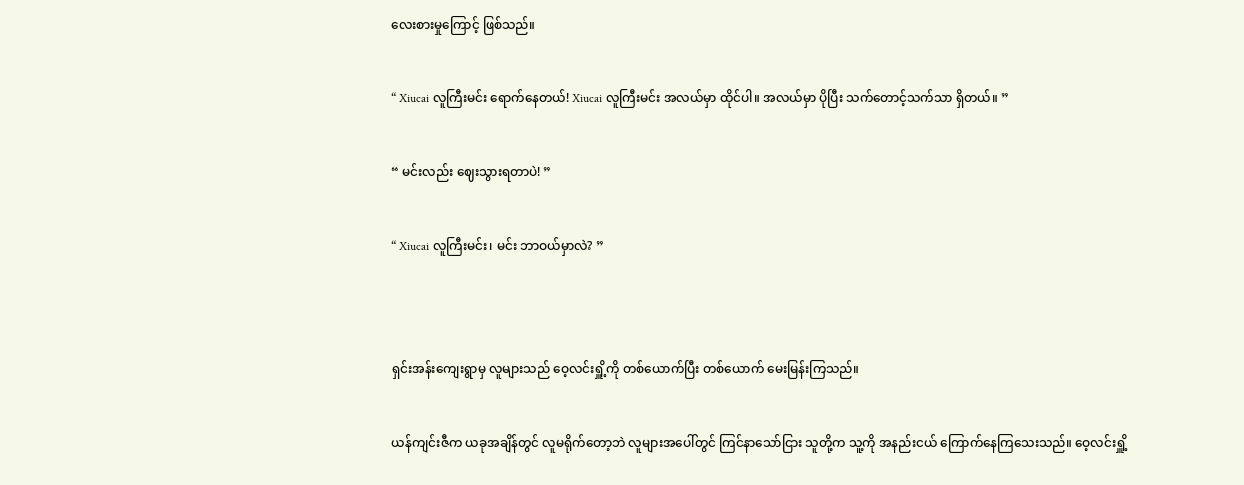လေးစားမှုကြောင့် ဖြစ်သည်။


“ Xiucai လူကြီးမင်း ရောက်နေတယ်! Xiucai လူကြီးမင်း အလယ်မှာ ထိုင်ပါ။ အလယ်မှာ ပိုပြီး သက်တောင့်သက်သာ ရှိတယ်။ ”


“ မင်းလည်း ဈေးသွားရတာပဲ! ”


“ Xiucai လူကြီးမင်း၊ မင်း ဘာဝယ်မှာလဲ? ”




ရှင်းအန်းကျေးရွာမှ လူများသည် ဝေ့လင်းရှိူ့ကို တစ်ယောက်ပြီး တစ်ယောက် မေးမြန်းကြသည်။


ယန်ကျင်းဇီက ယခုအချိန်တွင် လူမရိုက်တော့ဘဲ လူများအပေါ်တွင် ကြင်နာသော်ငြား သူတို့က သူ့ကို အနည်းငယ် ကြောက်နေကြသေးသည်။ ဝေ့လင်းရှိူ့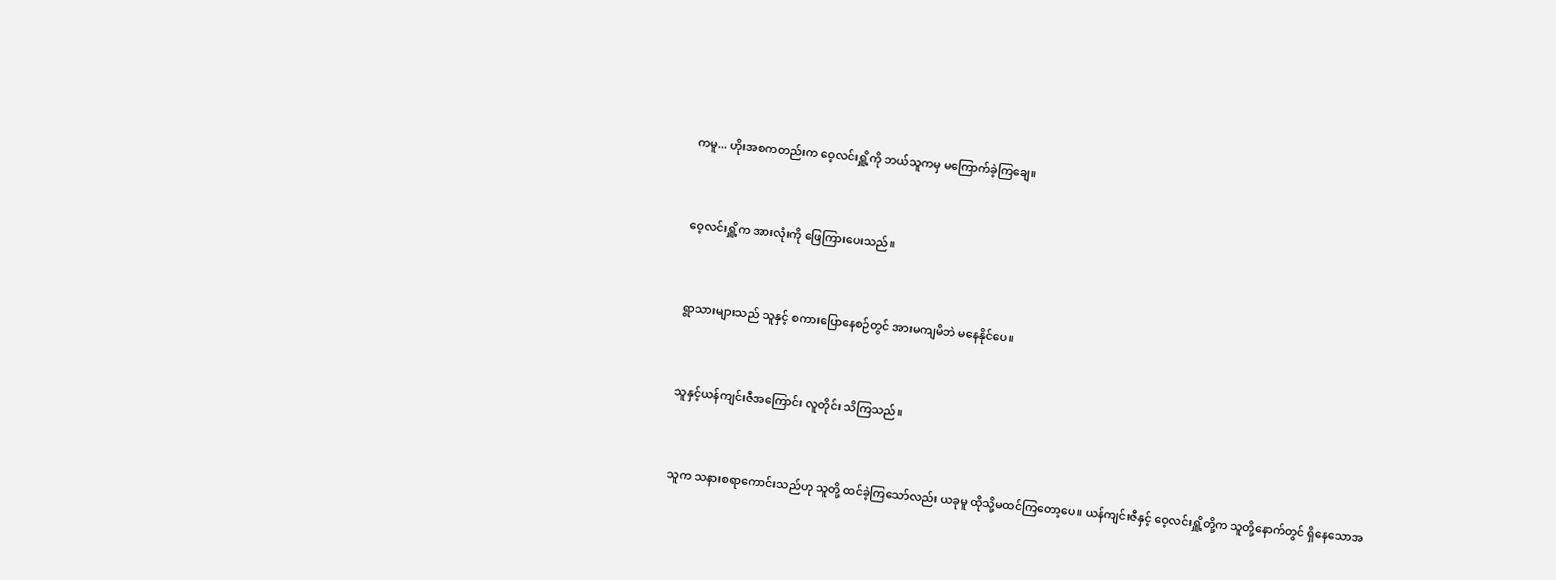ကမူ... ဟိုးအစကတည်းက ဝေ့လင်းရှိူ့ကို ဘယ်သူကမှ မကြောက်ခဲ့ကြချေ။


ဝေ့လင်းရှိူ့က အားလုံးကို ဖြေကြားပေးသည်။


ရွာသားများသည် သူနှင့် စကားပြောနေစဉ်တွင် အားမကျမိဘဲ မနေနိုင်ပေ။


သူနှင့်ယန်ကျင်းဇီအကြောင်း လူတိုင်း သိကြသည်။


သူက သနားစရာကောင်းသည်ဟု သူတို့ ထင်ခဲ့ကြသော်လည်း ယခုမူ ထိုသို့မထင်ကြတော့ပေ။ ယန်ကျင်းဇီနှင့် ဝေ့လင်းရှိူ့တို့က သူတို့နောက်တွင် ရှိနေသောအ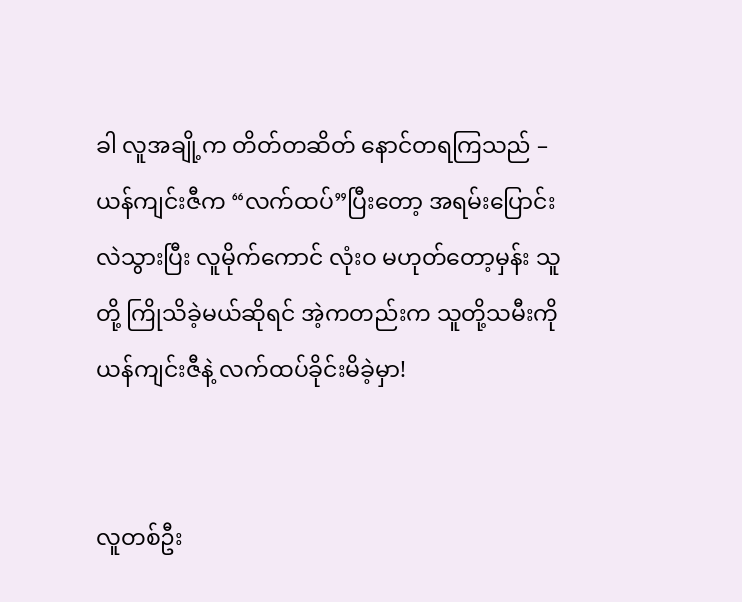ခါ လူအချို့က တိတ်တဆိတ် နောင်တရကြသည် – ယန်ကျင်းဇီက “လက်ထပ်”ပြီးတော့ အရမ်းပြောင်းလဲသွားပြီး လူမိုက်ကောင် လုံးဝ မဟုတ်တော့မှန်း သူတို့ ကြိုသိခဲ့မယ်ဆိုရင် အဲ့ကတည်းက သူတို့သမီးကို ယန်ကျင်းဇီနဲ့ လက်ထပ်ခိုင်းမိခဲ့မှာ!


လူတစ်ဦး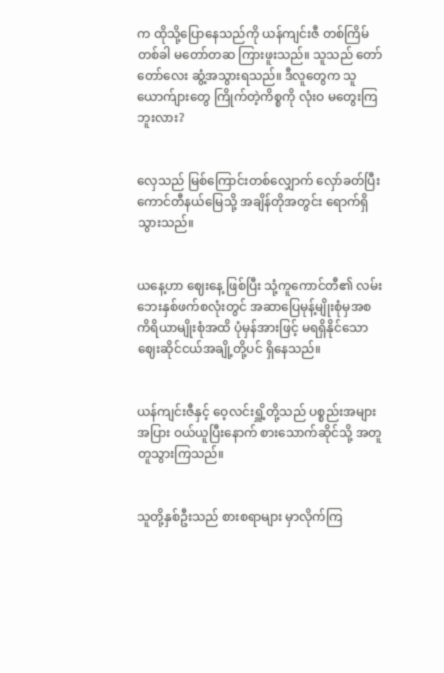က ထိုသို့ပြောနေသည်ကို ယန်ကျင်းဇီ တစ်ကြိမ်တစ်ခါ မတော်တဆ ကြားဖူးသည်။ သူသည် တော်တော်လေး ဆွံ့အသွားရသည်။ ဒီလူတွေက သူ ယောက်ျားတွေ ကြိုက်တဲ့ကိစ္စကို လုံးဝ မတွေးကြဘူးလား?


လှေသည် မြစ်ကြောင်းတစ်လျှောက် လှော်ခတ်ပြီး ကောင်တီနယ်မြေသို့ အချိန်တိုအတွင်း ရောက်ရှိသွားသည်။


ယနေ့ဟာ ဈေးနေ့ ဖြစ်ပြီး သုံ့ကူကောင်တီ၏ လမ်းဘေးနှစ်ဖက်စလုံးတွင် အဆာပြေမုန့်မျိုးစုံမှအစ ကိရိယာမျိုးစုံအထိ ပုံမှန်အားဖြင့် မရရှိနိုင်သော ဈေးဆိုင်ငယ်အချို့တို့ပင် ရှိနေသည်။


ယန်ကျင်းဇီနှင့် ဝေ့လင်းရှိူ့တို့သည် ပစ္စည်းအများအပြား ဝယ်ယူပြီးနောက် စားသောက်ဆိုင်သို့ အတူတူသွားကြသည်။


သူတို့နှစ်ဦးသည် စားစရာများ မှာလိုက်ကြ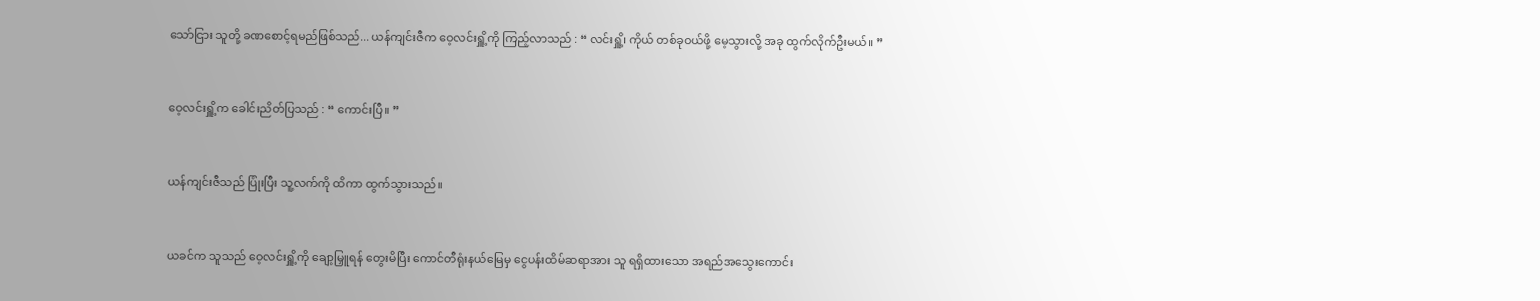သော်ငြား သူတို့ ခဏစောင့်ရမည်ဖြစ်သည်... ယန်ကျင်းဇီက ဝေ့လင်းရှိူ့ကို ကြည့်လာသည် : “ လင်းရှိူ့၊ ကိုယ် တစ်ခုဝယ်ဖို့ မေ့သွားလို့ အခု ထွက်လိုက်ဦးမယ်။ ”


ဝေ့လင်းရှိူ့က ခေါင်းညိတ်ပြသည် : “ ကောင်းပြီ။ ”


ယန်ကျင်းဇီသည် ပြုံးပြီး သူ့လက်ကို ထိကာ ထွက်သွားသည်။


ယခင်က သူသည် ဝေ့လင်းရှိူ့ကို ချော့မြှူရန် တွေးမိပြီး ကောင်တီရုံးနယ်မြေမှ ငွေပန်းထိမ်ဆရာအား သူ ရရှိထားသော အရည်အသွေးကောင်း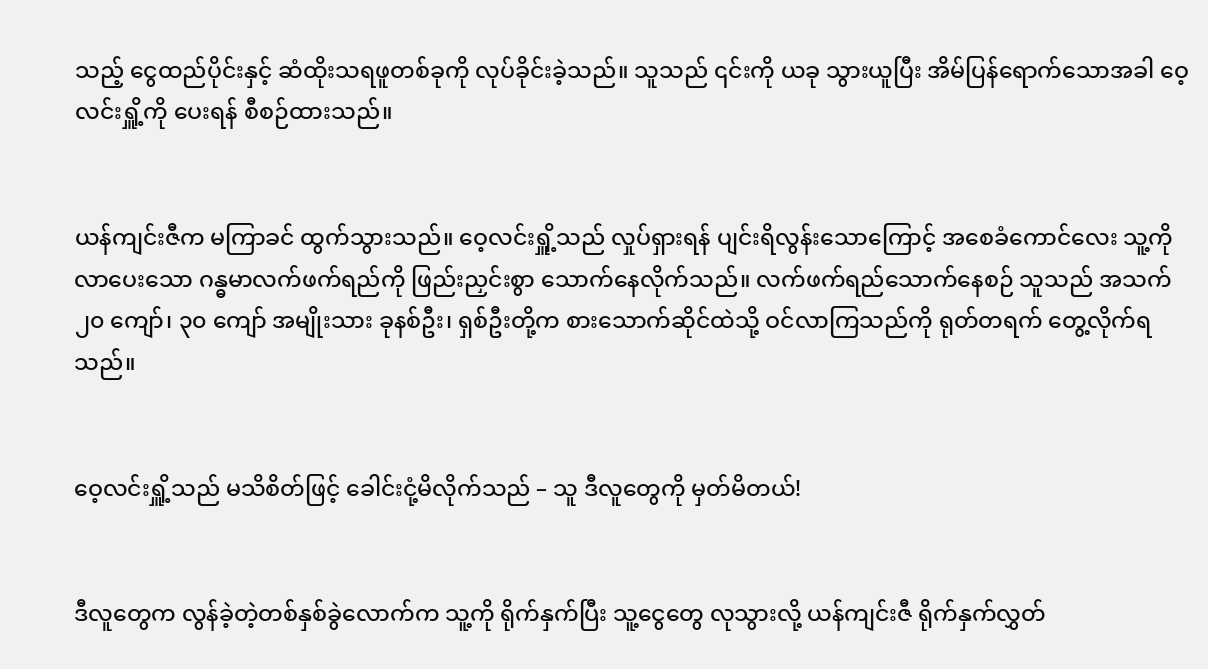သည့် ငွေထည်ပိုင်းနှင့် ဆံထိုးသရဖူတစ်ခုကို လုပ်ခိုင်းခဲ့သည်။ သူသည် ၎င်းကို ယခု သွားယူပြီး အိမ်ပြန်ရောက်သောအခါ ဝေ့လင်းရှိူ့ကို ပေးရန် စီစဉ်ထားသည်။


ယန်ကျင်းဇီက မကြာခင် ထွက်သွားသည်။ ဝေ့လင်းရှိူ့သည် လှုပ်ရှားရန် ပျင်းရိလွန်းသောကြောင့် အစေခံကောင်လေး သူ့ကို လာပေးသော ဂန္ဓမာလက်ဖက်ရည်ကို ဖြည်းညှင်းစွာ သောက်နေလိုက်သည်။ လက်ဖက်ရည်သောက်နေစဉ် သူသည် အသက် ၂၀ ကျော်၊ ၃၀ ကျော် အမျိုးသား ခုနစ်ဦး၊ ရှစ်ဦးတို့က စားသောက်ဆိုင်ထဲသို့ ဝင်လာကြသည်ကို ရုတ်တရက် တွေ့လိုက်ရသည်။


ဝေ့လင်းရှိူ့သည် မသိစိတ်ဖြင့် ခေါင်းငုံ့မိလိုက်သည် – သူ ဒီလူတွေကို မှတ်မိတယ်!


ဒီလူတွေက လွန်ခဲ့တဲ့တစ်နှစ်ခွဲလောက်က သူ့ကို ရိုက်နှက်ပြီး သူ့ငွေတွေ လုသွားလို့ ယန်ကျင်းဇီ ရိုက်နှက်လွှတ်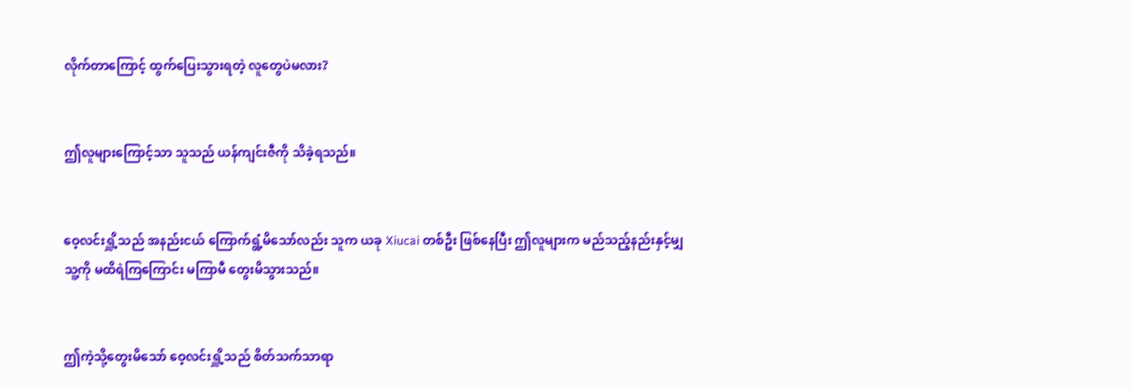လိုက်တာကြောင့် ထွက်ပြေးသွားရတဲ့ လူတွေပဲမလား?


ဤလူများကြောင့်သာ သူသည် ယန်ကျင်းဇီကို သိခဲ့ရသည်။


ဝေ့လင်းရှိူ့သည် အနည်းငယ် ကြောက်ရွံ့မိသော်လည်း သူက ယခု Xiucai တစ်ဦး ဖြစ်နေပြီး ဤလူများက မည်သည့်နည်းနှင့်မျှ သူ့ကို မထိရဲကြကြောင်း မကြာမီ တွေးမိသွားသည်။


ဤကဲ့သို့တွေးမိသော် ဝေ့လင်းရှိူ့သည် စိတ်သက်သာရာ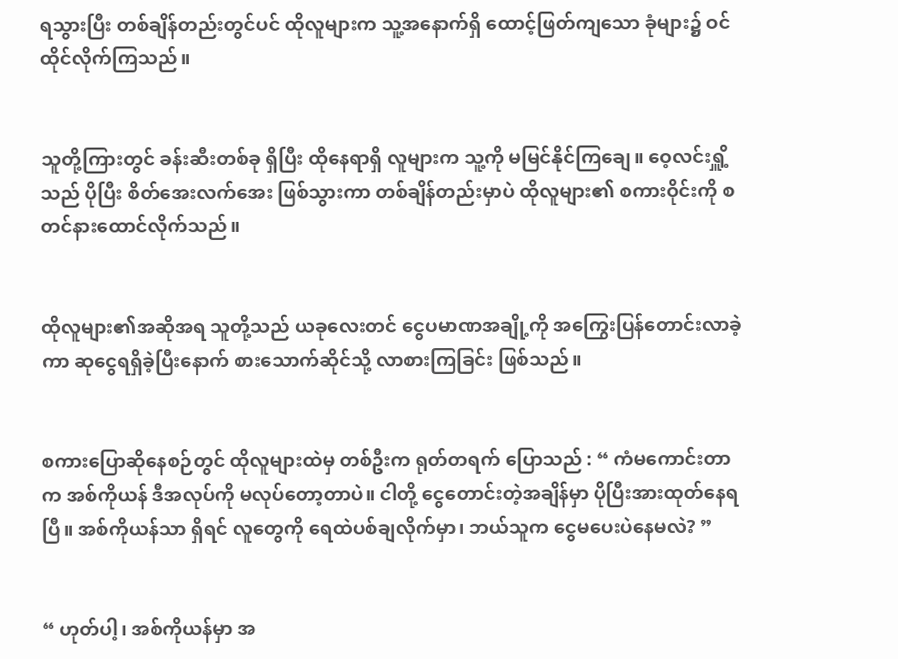ရသွားပြီး တစ်ချိန်တည်းတွင်ပင် ထိုလူများက သူ့အနောက်ရှိ ထောင့်ဖြတ်ကျသော ခုံများ၌ ဝင်ထိုင်လိုက်ကြသည်။


သူတို့ကြားတွင် ခန်းဆီးတစ်ခု ရှိပြီး ထိုနေရာရှိ လူများက သူ့ကို မမြင်နိုင်ကြချေ။ ဝေ့လင်းရှိူ့သည် ပိုပြီး စိတ်အေးလက်အေး ဖြစ်သွားကာ တစ်ချိန်တည်းမှာပဲ ထိုလူများ၏ စကားဝိုင်းကို စတင်နားထောင်လိုက်သည်။


ထိုလူများ၏အဆိုအရ သူတို့သည် ယခုလေးတင် ငွေပမာဏအချို့ကို အကြွေးပြန်တောင်းလာခဲ့ကာ ဆုငွေရရှိခဲ့ပြီးနောက် စားသောက်ဆိုင်သို့ လာစားကြခြင်း ဖြစ်သည်။


စကားပြောဆိုနေစဉ်တွင် ထိုလူများထဲမှ တစ်ဦးက ရုတ်တရက် ပြောသည် : “ ကံမကောင်းတာက အစ်ကိုယန် ဒီအလုပ်ကို မလုပ်တော့တာပဲ။ ငါတို့ ငွေတောင်းတဲ့အချိန်မှာ ပိုပြီးအားထုတ်နေရပြီ။ အစ်ကိုယန်သာ ရှိရင် လူတွေကို ရေထဲပစ်ချလိုက်မှာ၊ ဘယ်သူက ငွေမပေးပဲနေမလဲ? ”


“ ဟုတ်ပါ့၊ အစ်ကိုယန်မှာ အ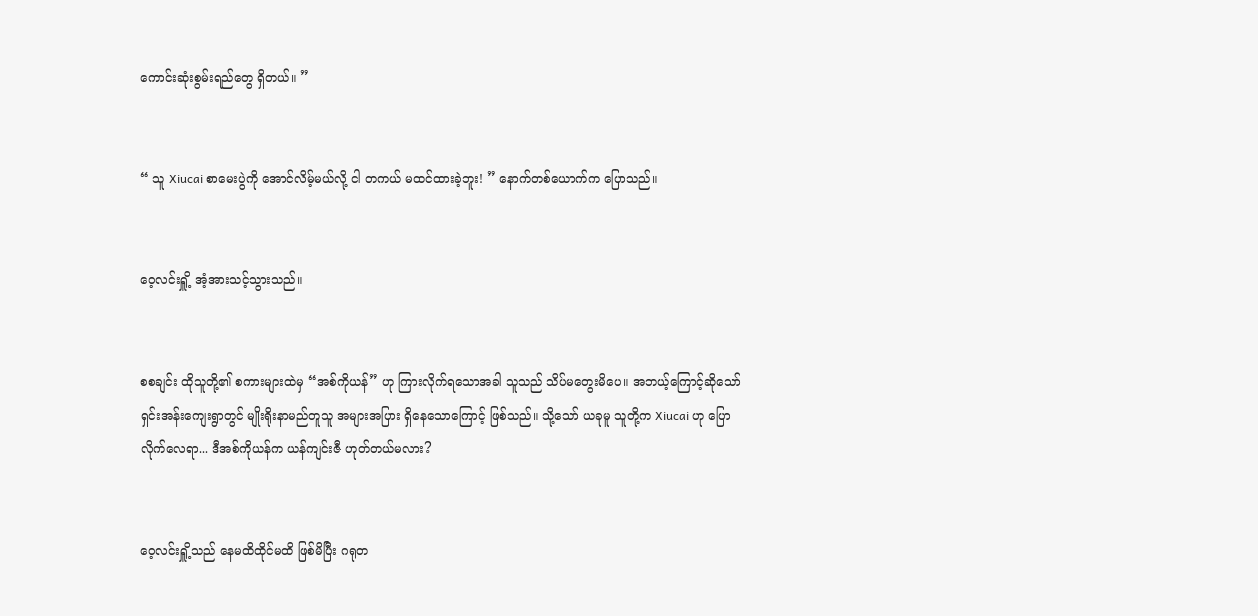ကောင်းဆုံးစွမ်းရည်တွေ ရှိတယ်။ ”


“ သူ Xiucai စာမေးပွဲကို အောင်လိမ့်မယ်လို့ ငါ တကယ် မထင်ထားခဲ့ဘူး! ” နောက်တစ်ယောက်က ပြောသည်။


ဝေ့လင်းရှိူ့ အံ့အားသင့်သွားသည်။


စစချင်း ထိုသူတို့၏ စကားများထဲမှ “အစ်ကိုယန်” ဟု ကြားလိုက်ရသောအခါ သူသည် သိပ်မတွေးမိပေ။ အဘယ့်ကြောင့်ဆိုသော် ရှင်းအန်းကျေးရွာတွင် မျိုးရိုးနာမည်တူသူ အများအပြား ရှိနေသောကြောင့် ဖြစ်သည်။ သို့သော် ယခုမူ သူတို့က Xiucai ဟု ပြောလိုက်လေရာ... ဒီအစ်ကိုယန်က ယန်ကျင်းဇီ ဟုတ်တယ်မလား?


ဝေ့လင်းရှိူ့သည် နေမထိထိုင်မထိ ဖြစ်မိပြီး ဂရုတ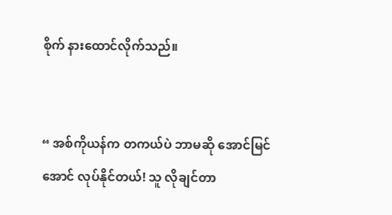စိုက် နားထောင်လိုက်သည်။


“ အစ်ကိုယန်က တကယ်ပဲ ဘာမဆို အောင်မြင်အောင် လုပ်နိုင်တယ်! သူ လိုချင်တာ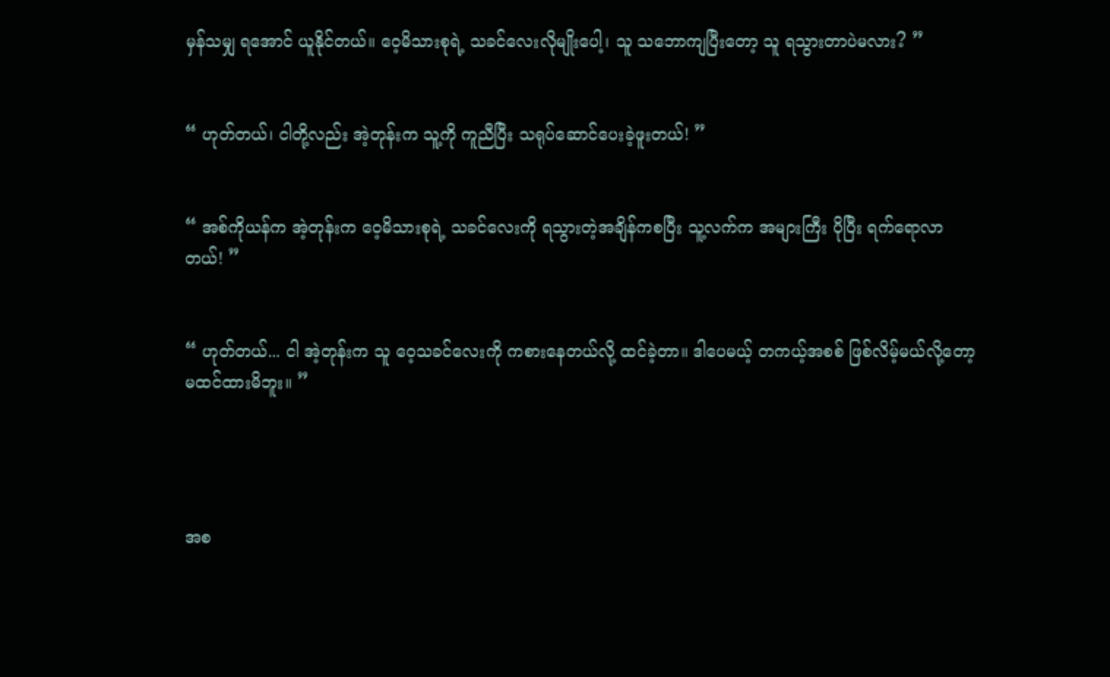မှန်သမျှ ရအောင် ယူနိုင်တယ်။ ဝေ့မိသားစုရဲ့ သခင်လေးလိုမျိုးပေါ့၊ သူ သဘောကျပြီးတော့ သူ ရသွားတာပဲမလား? ”


“ ဟုတ်တယ်၊ ငါတို့လည်း အဲ့တုန်းက သူ့ကို ကူညီပြီး သရုပ်ဆောင်ပေးခဲ့ဖူးတယ်! ”


“ အစ်ကိုယန်က အဲ့တုန်းက ဝေ့မိသားစုရဲ့ သခင်လေးကို ရသွားတဲ့အချိန်ကစပြီး သူ့လက်က အများကြီး ပိုပြီး ရက်ရောလာတယ်! ”


“ ဟုတ်တယ်... ငါ အဲ့တုန်းက သူ ဝေ့သခင်လေးကို ကစားနေတယ်လို့ ထင်ခဲ့တာ။ ဒါပေမယ့် တကယ့်အစစ် ဖြစ်လိမ့်မယ်လို့တော့ မထင်ထားမိဘူး။ ”




အစ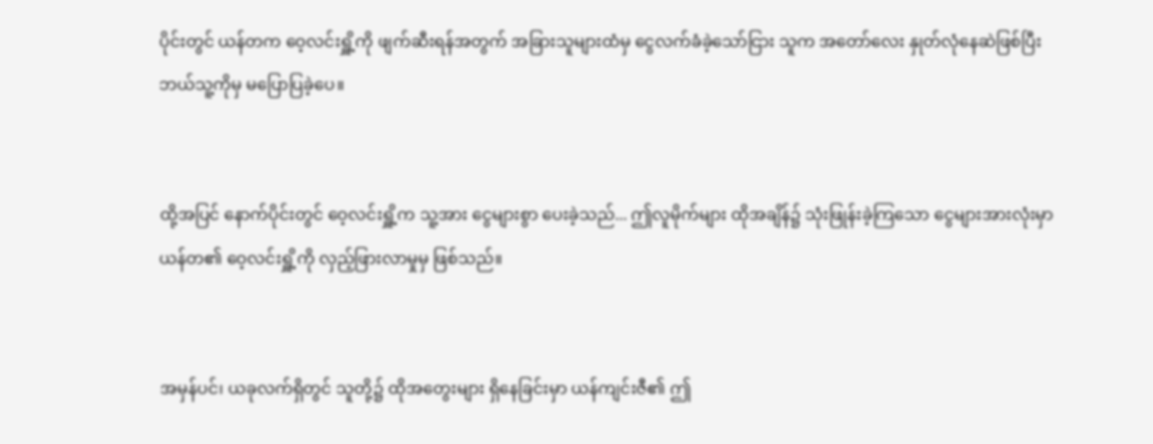ပိုင်းတွင် ယန်တက ဝေ့လင်းရှိူ့ကို ဖျက်ဆီးရန်အတွက် အခြားသူများထံမှ ငွေလက်ခံခဲ့သော်ငြား သူက အတော်လေး နှုတ်လုံနေဆဲဖြစ်ပြီး ဘယ်သူ့ကိုမှ မပြောပြခဲ့ပေ။


ထို့အပြင် နောက်ပိုင်းတွင် ဝေ့လင်းရှိူ့က သူ့အား ငွေများစွာ ပေးခဲ့သည်... ဤလူမိုက်များ ထိုအချိန်၌ သုံးဖြုန်းခဲ့ကြသော ငွေများအားလုံးမှာ ယန်တ၏ ဝေ့လင်းရှိူ့ကို လှည့်ဖြားလာမှုမှ ဖြစ်သည်။


အမှန်ပင်၊ ယခုလက်ရှိတွင် သူတို့၌ ထိုအတွေးများ ရှိနေခြင်းမှာ ယန်ကျင်းဇီ၏ ဤ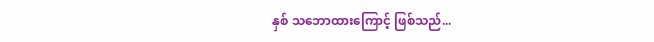နှစ် သဘောထားကြောင့် ဖြစ်သည်...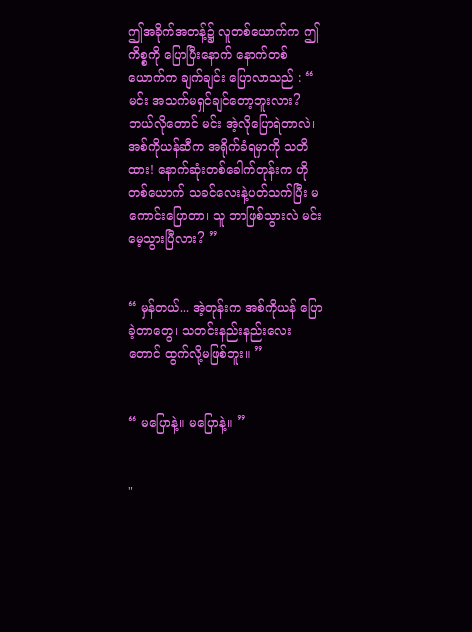ဤအခိုက်အတန့်၌ လူတစ်ယောက်က ဤကိစ္စကို ပြောပြီးနောက် နောက်တစ်ယောက်က ချက်ချင်း ပြောလာသည် : “ မင်း အသက်မရှင်ချင်တော့ဘူးလား? ဘယ်လိုတောင် မင်း အဲ့လိုပြောရဲတာလဲ၊ အစ်ကိုယန်‌ဆီက အရိုက်ခံရမှာကို သတိထား! နောက်ဆုံးတစ်ခေါက်တုန်းက ဟိုတစ်ယောက် သခင်လေးနဲ့ပတ်သက်ပြီး မကောင်းပြောတာ၊ သူ ဘာဖြစ်သွားလဲ မင်း မေ့သွားပြီလား? ”


“ မှန်တယ်... အဲ့တုန်းက အစ်ကိုယန် ပြောခဲ့တာတွေ၊ သတင်းနည်းနည်းလေးတောင် ထွက်လို့မဖြစ်ဘူး။ ”


“ မပြောနဲ့။ မပြောနဲ့။ ”


"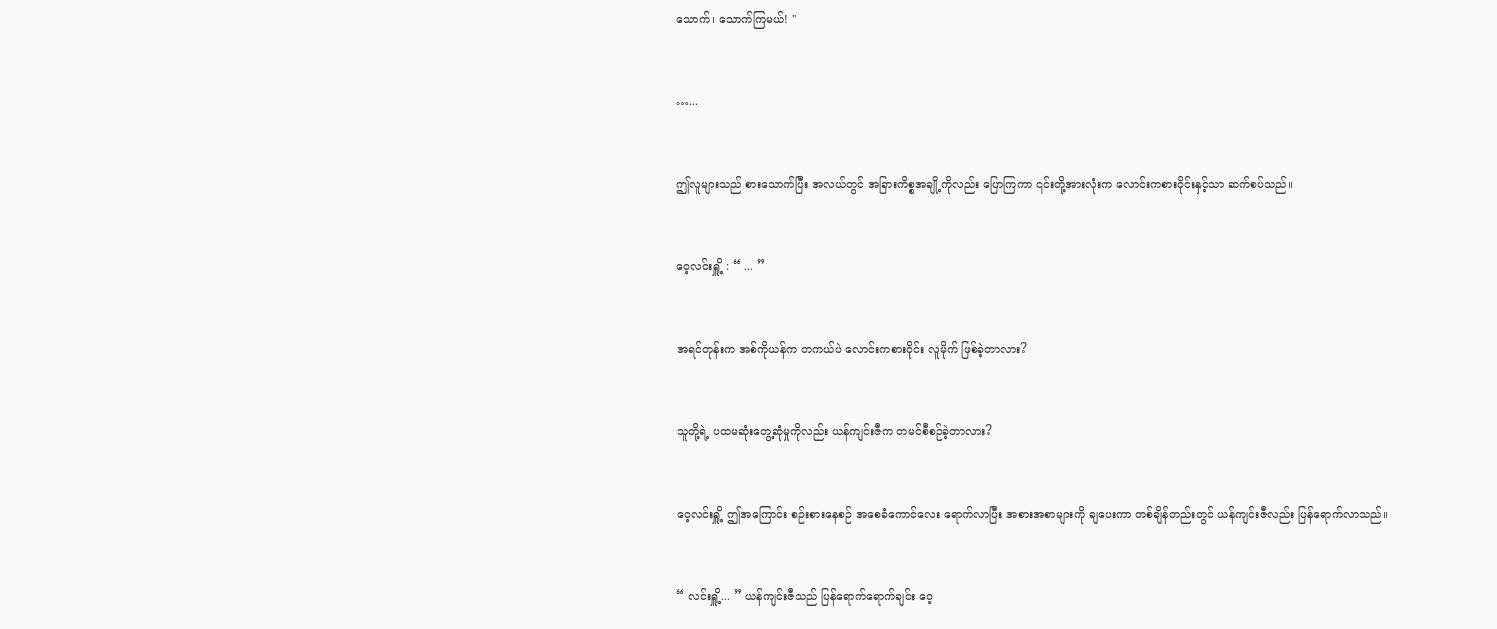သောက်၊ သောက်ကြမယ်! "


…...


ဤလူများသည် စားသောက်ပြီး အလယ်တွင် အခြားကိစ္စအချို့ကိုလည်း ပြောကြကာ ၎င်းတို့အားလုံးက လောင်းကစားဝိုင်းနှင့်သာ ဆက်စပ်သည်။


ဝေ့လင်းရှိူ့ : “ ... ”


အရင်တုန်းက အစ်ကိုယန်က တကယ်ပဲ လောင်းကစားဝိုင်း လူမိုက် ဖြစ်ခဲ့တာလား?


သူတို့ရဲ့ ပထမဆုံးတွေ့ဆုံမှုကိုလည်း ယန်ကျင်းဇီက တမင်စီစဉ်ခဲ့တာလား?


ဝေ့လင်းရှိူ့ ဤအကြောင်း စဉ်းစားနေစဉ် အစေခံကောင်လေး ရောက်လာပြီး အစားအစာများကို ချပေးကာ တစ်ချိန်တည်းတွင် ယန်ကျင်းဇီလည်း ပြန်ရောက်လာသည်။


“ လင်းရှိူ့... ” ယန်ကျင်းဇီသည် ပြန်ရောက်ရောက်ချင်း ဝေ့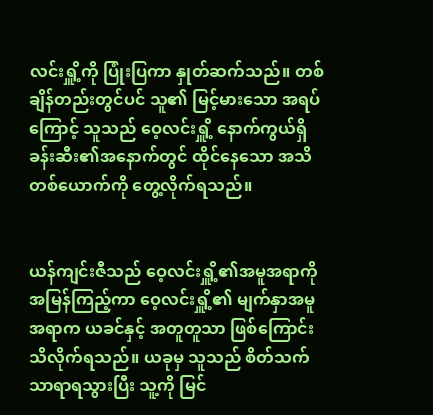လင်းရှိူ့ကို ပြုံးပြကာ နှုတ်ဆက်သည်။ တစ်ချိန်တည်းတွင်ပင် သူ၏ မြင့်မားသော အရပ်ကြောင့် သူသည် ဝေ့လင်းရှိူ့ နောက်ကွယ်ရှိ ခန်းဆီး၏အနောက်တွင် ထိုင်နေသော အသိတစ်ယောက်ကို တွေ့လိုက်ရသည်။


ယန်ကျင်းဇီသည် ဝေ့လင်းရှိူ့၏အမူအရာကို အမြန်ကြည့်ကာ ဝေ့လင်းရှိူ့၏ မျက်နှာအမူအရာက ယခင်နှင့် အတူတူသာ ဖြစ်ကြောင်း သိလိုက်ရသည်။ ယခုမှ သူသည် စိတ်သက်သာရာရသွားပြီး သူ့ကို မြင်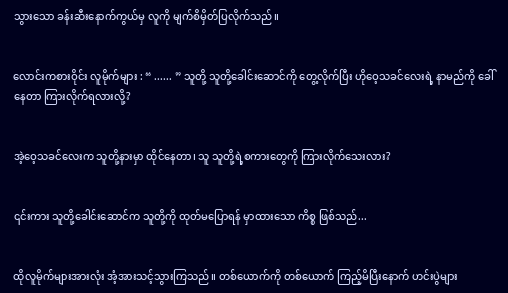သွားသော ခန်းဆီးနောက်ကွယ်မှ လူကို မျက်စိမှိတ်ပြလိုက်သည်။


လောင်းကစားဝိုင်း လူမိုက်များ : “ ...... ” သူတို့ သူတို့ခေါင်းဆောင်ကို တွေ့လိုက်ပြီး ဟိုဝေ့သခင်လေးရဲ့ နာမည်ကို ခေါ်နေတာ ကြားလိုက်ရလားလို့?


အဲ့ဝေ့သခင်လေးက သူတို့နားမှာ ထိုင်နေတာ၊ သူ သူတို့ရဲ့စကားတွေကို ကြားလိုက်သေးလား?


၎င်းကား သူတို့ခေါင်းဆောင်က သူတို့ကို ထုတ်မပြောရန် မှာထားသော ကိစ္စ ဖြစ်သည်...


ထိုလူမိုက်များအားလုံး အံ့အားသင့်သွားကြသည်။ တစ်ယောက်ကို တစ်ယောက် ကြည့်မိပြီးနောက် ဟင်းပွဲများ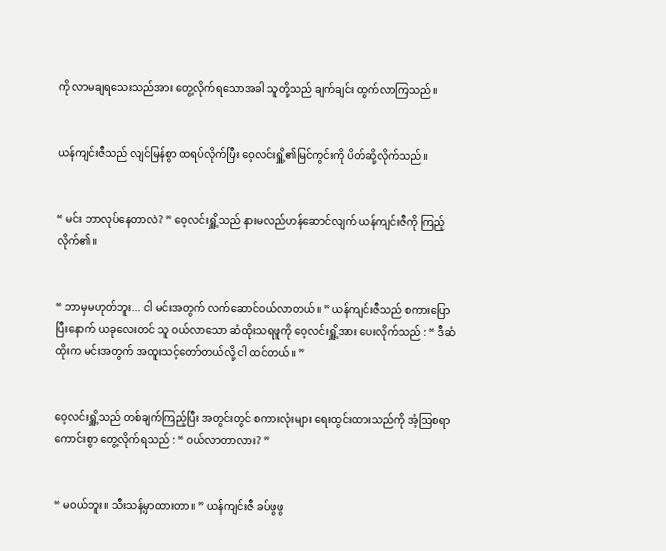ကို လာမချရသေးသည်အား တွေ့လိုက်ရသောအခါ သူတို့သည် ချက်ချင်း ထွက်လာကြသည်။


ယန်ကျင်းဇီသည် လျင်မြန်စွာ ထရပ်လိုက်ပြီး ဝေ့လင်းရှိူ့၏မြင်ကွင်းကို ပိတ်ဆို့လိုက်သည်။


“ မင်း ဘာလုပ်နေတာလဲ? ” ဝေ့လင်းရှိူ့သည် နားမလည်ဟန်ဆောင်လျက် ယန်ကျင်းဇီကို ကြည့်လိုက်၏။


“ ဘာမှမဟုတ်ဘူး... ငါ မင်းအတွက် လက်ဆောင်ဝယ်လာတယ်။ ” ယန်ကျင်းဇီသည် စကားပြောပြီးနောက် ယခုလေးတင် သူ ဝယ်လာသော ဆံထိုးသရဖူကို ဝေ့လင်းရှိူ့အား ပေးလိုက်သည် : “ ဒီဆံထိုးက မင်းအတွက် အထူးသင့်တော်တယ်လို့ ငါ ထင်တယ်။ ”


ဝေ့လင်းရှိူ့သည် တစ်ချက်ကြည့်ပြီး အတွင်းတွင် စကားလုံးများ ရေးထွင်းထားသည်ကို အံ့ဩစရာကောင်းစွာ တွေ့လိုက်ရသည် : “ ဝယ်လာတာလား? ”


“ မဝယ်ဘူး။ သီးသန့်မှာထားတာ။ ” ယန်ကျင်းဇီ ခပ်ဖွဖွ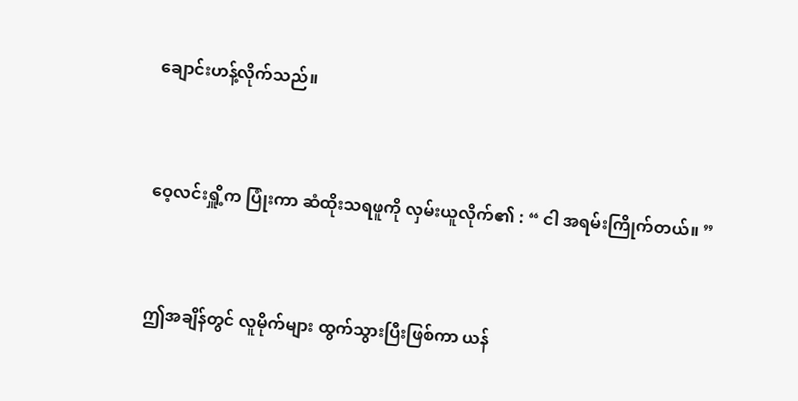ချောင်းဟန့်လိုက်သည်။


ဝေ့လင်းရှိူ့က ပြုံးကာ ဆံထိုးသရဖူကို လှမ်းယူလိုက်၏ : “ ငါ အရမ်းကြိုက်တယ်။ ”


ဤအချိန်တွင် လူမိုက်များ ထွက်သွားပြီးဖြစ်ကာ ယန်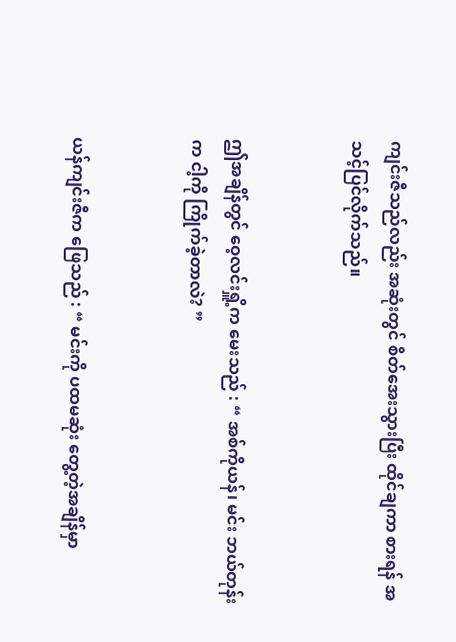ကျင်းဇီသည်လည်း အဆုံးတွင် စိတ်အေးသွားပြီး ထိုင်ချကာ စားရန် အသင့်ပြင်လိုက်သည်။


ဤအချိန်တွင် ဝေ့လင်းရှိူ့က မေးသည် : “ အစ်ကိုယန်၊ မင်း ဘယ်တုန်းက ငါ့ကို ကြိုက်ခဲ့တာလဲ? ”


ယန်ကျင်းဇီက ဖြေသည် : “ မင်းကို ပထမဆုံး တွေ့တဲ့အချိန်မှာ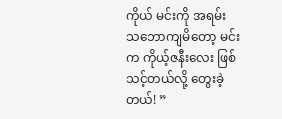ကိုယ် မင်းကို အရမ်းသ‌ဘောကျမိတော့ မင်းက ကိုယ့်ဇနီးလေး ဖြစ်သင့်တယ်လို့ တွေးခဲ့တယ်! ”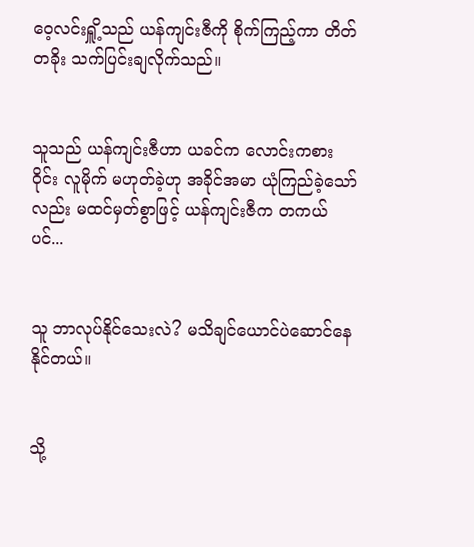ဝေ့လင်းရှိူ့သည် ယန်ကျင်းဇီကို စိုက်ကြည့်ကာ တိတ်တခိုး သက်ပြင်းချလိုက်သည်။


သူသည် ယန်ကျင်းဇီဟာ ယခင်က လောင်းကစားဝိုင်း လူမိုက် မဟုတ်ခဲ့ဟု အခိုင်အမာ ယုံကြည်ခဲ့သော်လည်း မထင်မှတ်စွာဖြင့် ယန်ကျင်းဇီက တကယ်ပင်...


သူ ဘာလုပ်နိုင်သေးလဲ? မသိချင်ယောင်ပဲဆောင်နေနိုင်တယ်။


သို့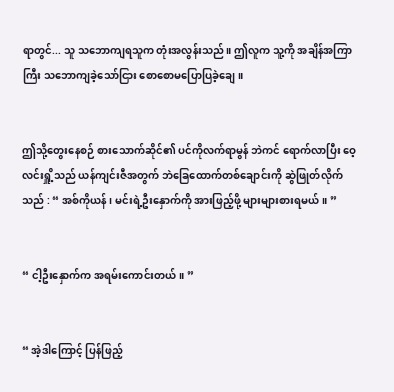ရာတွင်... သူ ‌သဘောကျရသူက တုံးအလွန်းသည်။ ဤလူက သူ့ကို အချိန်အကြာကြီး သဘောကျခဲ့သော်ငြား စောစောမပြောပြခဲ့ချေ။


ဤသို့တွေးနေစဉ် စားသောက်ဆိုင်၏ ပင်ကိုလက်ရာမွန် ဘဲကင် ရောက်လာပြီး ဝေ့လင်းရှိူ့သည် ယန်ကျင်းဇီအတွက် ဘဲခြေထောက်တစ်ချောင်းကို ဆွဲဖြုတ်လိုက်သည် : “ အစ်ကိုယန်၊ မင်းရဲ့ဦးနှောက်ကို အားဖြည့်ဖို့ များများစားရမယ်။ ”


“ ငါ့ဦးနှောက်က အရမ်းကောင်းတယ်။ ”


“ အဲ့ဒါကြောင့် ပြန်ဖြည့်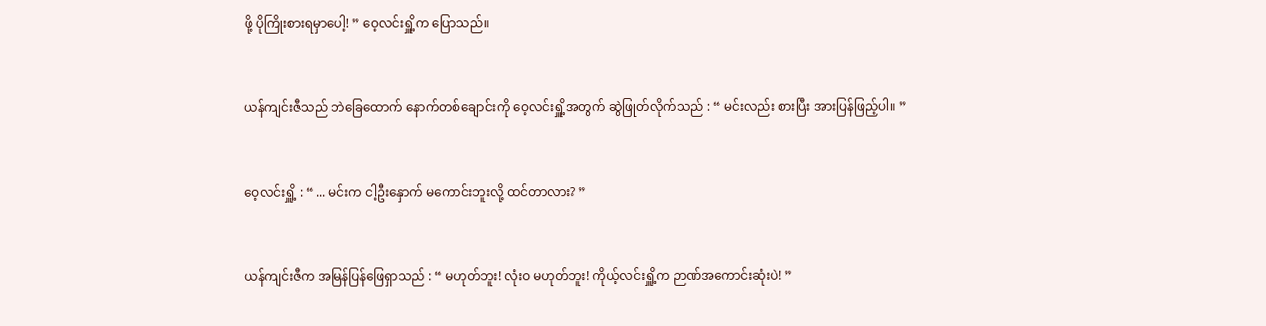ဖို့ ပိုကြိုးစားရမှာပေါ့! ” ဝေ့လင်းရှိူ့က ပြောသည်။


ယန်ကျင်းဇီသည် ဘဲခြေထောက် နောက်တစ်ချောင်းကို ဝေ့လင်းရှိူ့အတွက် ဆွဲဖြုတ်လိုက်သည် : “ မင်းလည်း စားပြီး အားပြန်ဖြည့်ပါ။ ”


ဝေ့လင်းရှိူ့ : “ ... မင်းက ငါ့ဦးနှောက် မကောင်းဘူးလို့ ထင်တာလား? ”


ယန်ကျင်းဇီက အမြန်ပြန်ဖြေရှာသည် : “ မဟုတ်ဘူး! လုံးဝ မဟုတ်ဘူး! ကိုယ့်လင်းရှိူ့က ဉာဏ်အကောင်း‌ဆုံးပဲ! ”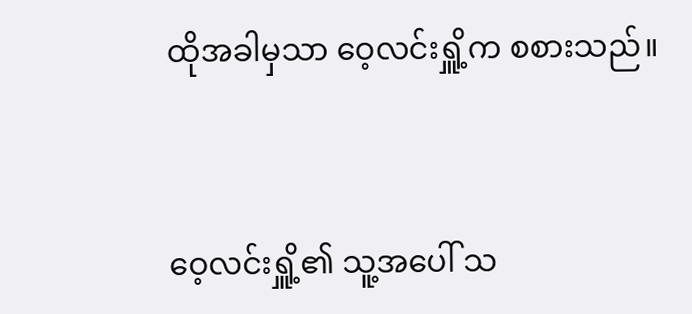ထိုအခါမှသာ ဝေ့လင်းရှိူ့က စစားသည်။


ဝေ့လင်းရှိူ့၏ သူ့အပေါ် သ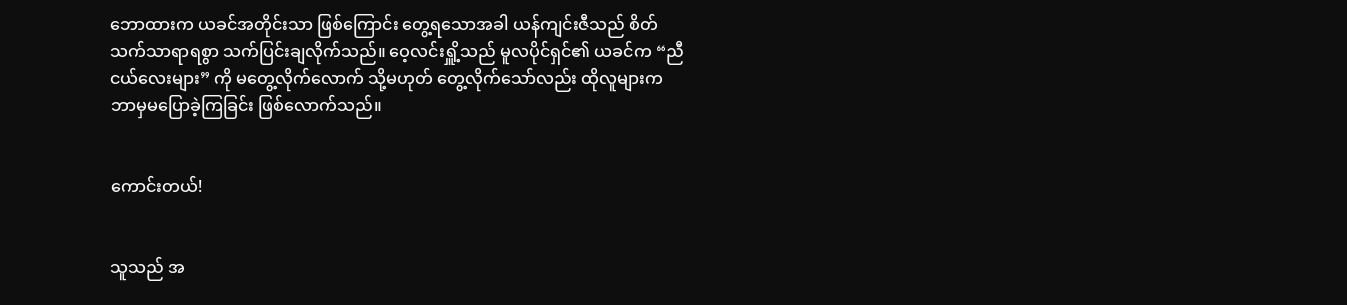ဘောထားက ယခင်အတိုင်းသာ ဖြစ်ကြောင်း တွေ့ရသောအခါ ယန်ကျင်းဇီသည် စိတ်သက်သာရာရစွာ သက်ပြင်းချလိုက်သည်။ ဝေ့လင်းရှိူ့သည် မူလပိုင်ရှင်၏ ယခင်က “ညီငယ်လေးများ” ကို မတွေ့လိုက်လောက် သို့မဟုတ် တွေ့လိုက်သော်လည်း ထိုလူများက ဘာမှမပြောခဲ့ကြခြင်း ဖြစ်လောက်သည်။


ကောင်းတယ်!


သူသည် အ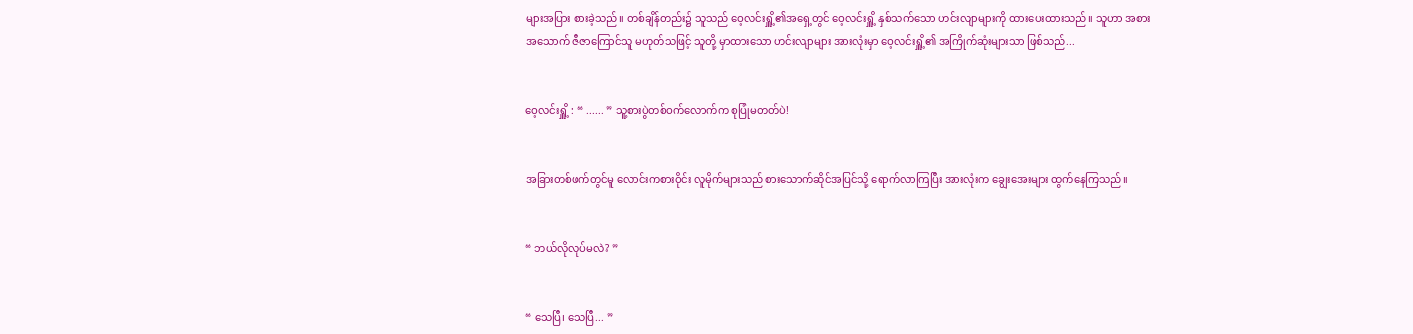များအပြား စားခဲ့သည်။ တစ်ချိန်တည်း၌ သူသည် ဝေ့လင်းရှိူ့၏အရှေ့တွင် ဝေ့လင်းရှိူ့ နှစ်သက်သော ဟင်းလျာများကို ထားပေးထားသည်။ သူဟာ အစားအသောက် ဇီဇာကြောင်သူ မဟုတ်သဖြင့် သူတို့ မှာထားသော ဟင်းလျာများ အားလုံးမှာ ဝေ့လင်းရှိူ့၏ အကြိုက်ဆုံးများသာ ဖြစ်သည်...


ဝေ့လင်းရှိူ့ : “ ...... ” သူ့စားပွဲတစ်ဝက်လောက်က စုပြုံမတတ်ပဲ!


အခြားတစ်ဖက်တွင်မူ လောင်းကစားဝိုင်း လူမိုက်များသည် စားသောက်ဆိုင်အပြင်သို့ ရောက်လာကြပြီး အားလုံးက ချွေးအေးများ ထွက်နေကြသည်။


“ ဘယ်လိုလုပ်မလဲ? ”


“ သေပြီ၊ သေပြီ... ”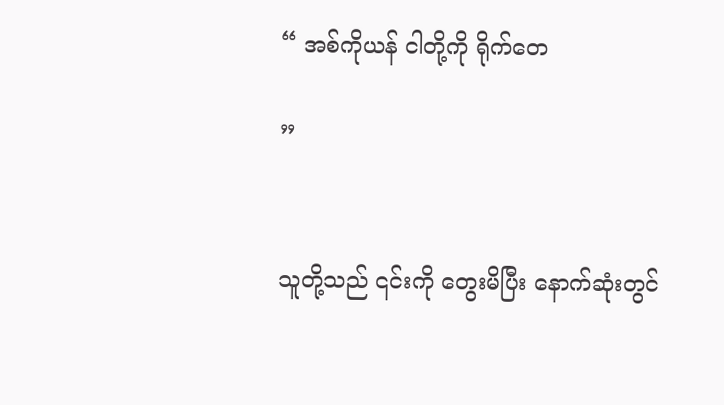“ အစ်ကိုယန် ငါတို့ကို ရိုက်တေ

”


သူတို့သည် ၎င်းကို တွေးမိပြီး နောက်ဆုံးတွင်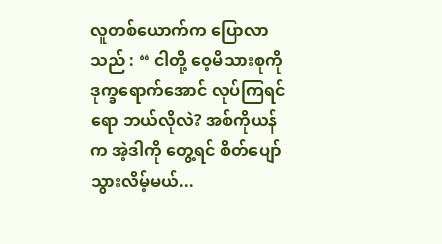လူတစ်ယောက်က ပြောလာသည် : “ ငါတို့ ဝေ့မိသားစုကို ဒုက္ခရောက်အောင် လုပ်ကြရင်ရော ဘယ်လိုလဲ? အစ်ကိုယန်က အဲ့ဒါကို တွေ့ရင် စိတ်ပျော်သွားလိမ့်မယ်...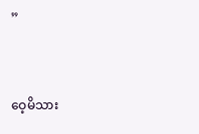”


ဝေ့မိသား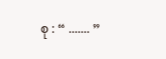စု : “ ....... ”